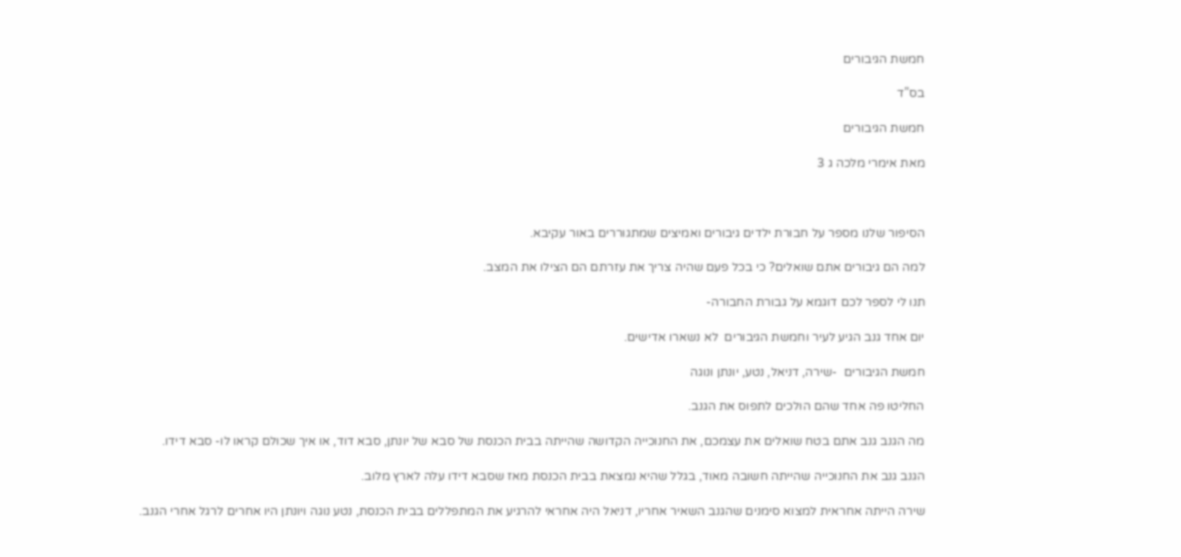חמשת הגיבורים

בס”ד

חמשת הגיבורים

מאת אימרי מלכה ג 3



הסיפור שלנו מספר על חבורת ילדים גיבורים ואמיצים שמתגוררים באור עקיבא.

למה הם גיבורים אתם שואלים? כי בכל פעם שהיה צריך את עזרתם הם הצילו את המצב.

תנו לי לספר לכם דוגמא על גבורת החבורה-

יום אחד גנב הגיע לעיר וחמשת הגיבורים  לא נשארו אדישים.

חמשת הגיבורים  -שירה, דניאל, נטע, יונתן ונוגה

החליטו פה אחד שהם הולכים לתפוס את הגנב.

מה הגנב גנב אתם בטח שואלים את עצמכם, את החנוכייה הקדושה שהייתה בבית הכנסת של סבא של יונתן, סבא דוד, או איך שכולם קראו לו- סבא דידו.

הגנב גנב את החנוכייה שהייתה חשובה מאוד, בגלל שהיא נמצאת בבית הכנסת מאז שסבא דידו עלה לארץ מלוב.

שירה הייתה אחראית למצוא סימנים שהגנב השאיר אחריו, דניאל היה אחראי להרגיע את המתפללים בבית הכנסת, נטע נוגה ויונתן היו אחרים לרגל אחרי הגנב.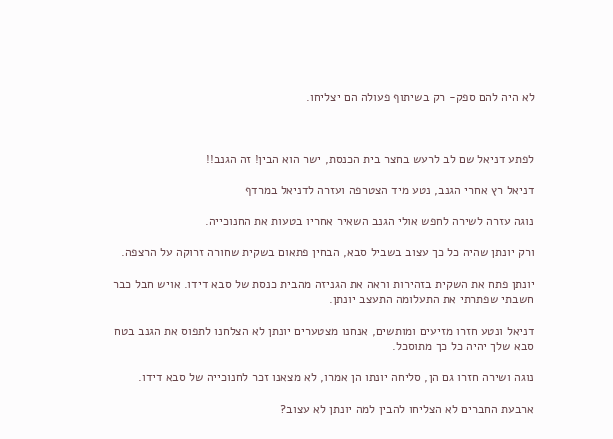לא היה להם ספק- רק בשיתוף פעולה הם יצליחו.



לפתע דניאל שם לב לרעש בחצר בית הכנסת, ישר הוא הבין! זה הגנב!!

דניאל רץ אחרי הגנב, נטע מיד הצטרפה ועזרה לדניאל במרדף

נוגה עזרה לשירה לחפש אולי הגנב השאיר אחריו בטעות את החנוכייה.

ורק יונתן שהיה כל כך עצוב בשביל סבא, הבחין פתאום בשקית שחורה זרוקה על הרצפה.

יונתן פתח את השקית בזהירות וראה את הגניזה מהבית כנסת של סבא דידו. אויש חבל כבר חשבתי שפתרתי את התעלומה התעצב יונתן.

דניאל ונטע חזרו מזיעים ומותשים, אנחנו מצטערים יונתן לא הצלחנו לתפוס את הגנב בטח סבא שלך יהיה כל כך מתוסכל.

נוגה ושירה חזרו גם הן, סליחה יונתו הן אמרו, לא מצאנו זכר לחנוכייה של סבא דידו.

ארבעת החברים לא הצליחו להבין למה יונתן לא עצוב?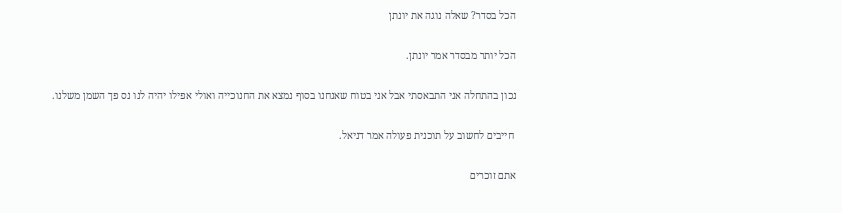הכל בסדר? שאלה נוגה את יונתן

הכל יותר מבסדר אמר יונתן.

נכון בהתחלה אני התבאסתי אבל אני בטוח שאנחנו בסוף נמצא את החנוכייה ואולי אפילו יהיה לנו נס פך השמן משלנו.

 חייבים לחשוב על תוכנית פעולה אמר דניאל.

אתם זוכרים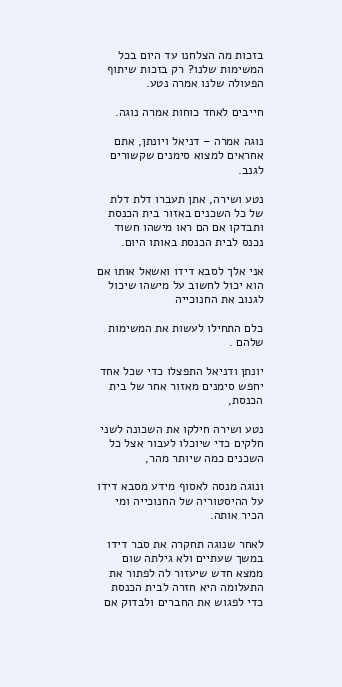בזכות מה הצלחנו עד היום בכל המשימות שלנו? רק בזכות שיתוף הפעולה שלנו אמרה נטע.

חייבים לאחד כוחות אמרה נוגה.

נוגה אמרה – דניאל ויונתן, אתם אחראים למצוא סימנים שקשורים לגנב.

נטע ושירה, אתן תעברו דלת דלת של כל השכנים באזור בית הכנסת ותבדקו אם הם ראו מישהו חשוד נכנס לבית הכנסת באותו היום.

אני אלך לסבא דידו ואשאל אותו אם הוא יכול לחשוב על מישהו שיכול לגנוב את החנוכייה

כלם התחילו לעשות את המשימות שלהם .

יונתן ודניאל התפצלו כדי שכל אחד יחפש סימנים מאזור אחר של בית הכנסת,

נטע ושירה חילקו את השכונה לשני חלקים כדי שיוכלו לעבור אצל כל השכנים כמה שיותר מהר,

ונוגה מנסה לאסוף מידע מסבא דידו על ההיסטוריה של החנוכייה ומי הכיר אותה.

לאחר שנוגה תחקרה את סבר דידו במשך שעתיים ולא גילתה שום ממצא חדש שיעזור לה לפתור את התעלומה היא חזרה לבית הכנסת כדי לפגוש את החברים ולבדוק אם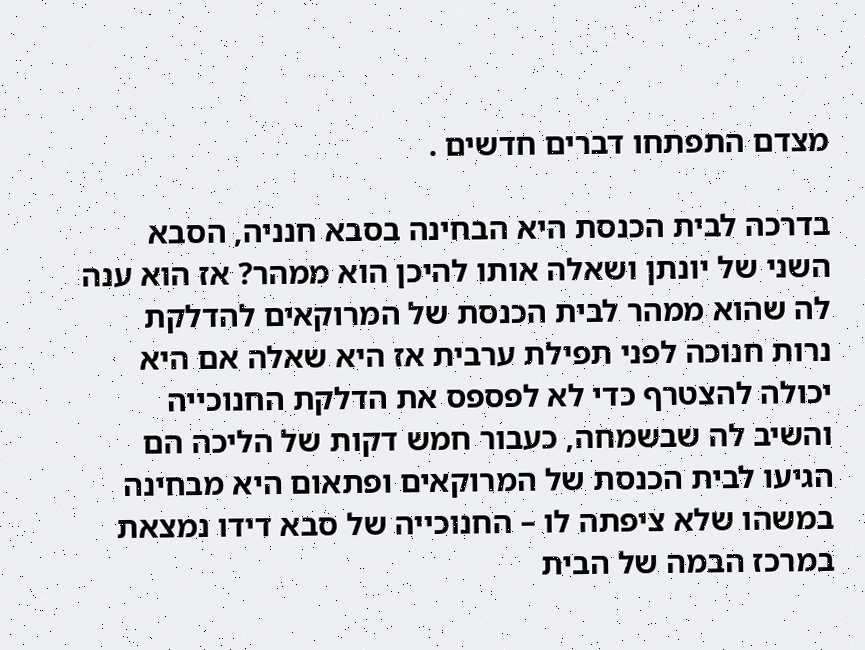מצדם התפתחו דברים חדשים .

בדרכה לבית הכנסת היא הבחינה בסבא חנניה, הסבא השני של יונתן ושאלה אותו להיכן הוא ממהר? אז הוא ענה לה שהוא ממהר לבית הכנסת של המרוקאים להדלקת נרות חנוכה לפני תפילת ערבית אז היא שאלה אם היא יכולה להצטרף כדי לא לפספס את הדלקת החנוכייה והשיב לה שבשמחה, כעבור חמש דקות של הליכה הם הגיעו לבית הכנסת של המרוקאים ופתאום היא מבחינה במשהו שלא ציפתה לו – החנוכייה של סבא דידו נמצאת במרכז הבמה של הבית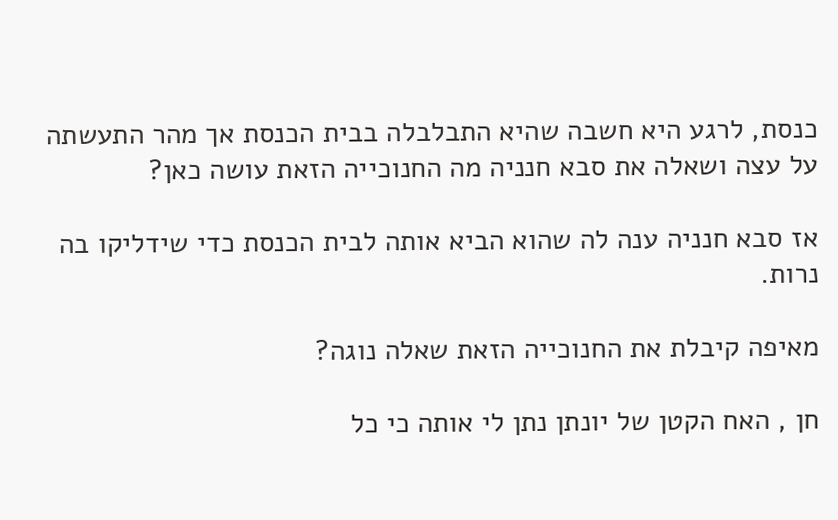כנסת, לרגע היא חשבה שהיא התבלבלה בבית הכנסת אך מהר התעשתה על עצה ושאלה את סבא חנניה מה החנוכייה הזאת עושה כאן?

אז סבא חנניה ענה לה שהוא הביא אותה לבית הכנסת כדי שידליקו בה נרות.

מאיפה קיבלת את החנוכייה הזאת שאלה נוגה?

חן , האח הקטן של יונתן נתן לי אותה כי כל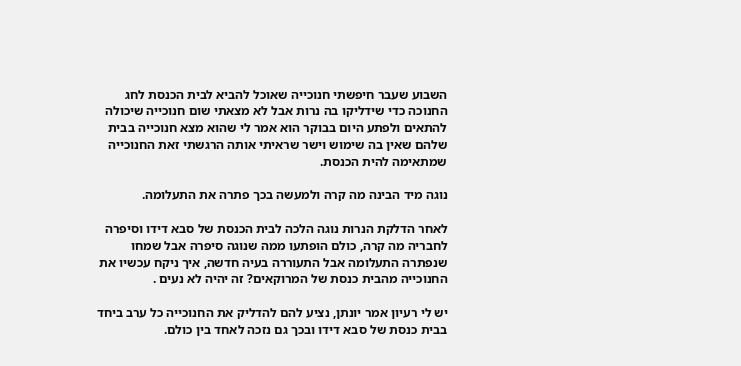השבוע שעבר חיפשתי חנוכייה שאוכל להביא לבית הכנסת לחג החנוכה כדי שידליקו בה נרות אבל לא מצאתי שום חנוכייה שיכולה להתאים ולפתע היום בבוקר הוא אמר לי שהוא מצא חנוכייה בבית שלהם שאין בה שימוש וישר שראיתי אותה הרגשתי זאת החנוכייה שמתאימה להית הכנסת.

נוגה מיד הבינה מה קרה ולמעשה בכך פתרה את התעלומה.

לאחר הדלקת הנרות נוגה הלכה לבית הכנסת של סבא דידו וסיפרה לחבריה מה קרה, כולם הופתעו ממה שנוגה סיפרה אבל שמחו שנפתרה התעלומה אבל התעוררה בעיה חדשה, איך ניקח עכשיו את החנוכייה מהבית כנסת של המרוקאים? זה יהיה לא נעים .

יש לי רעיון אמר יונתן, נציע להם להדליק את החנוכייה כל ערב ביחד בבית כנסת של סבא דידו ובכך גם נזכה לאחד בין כולם.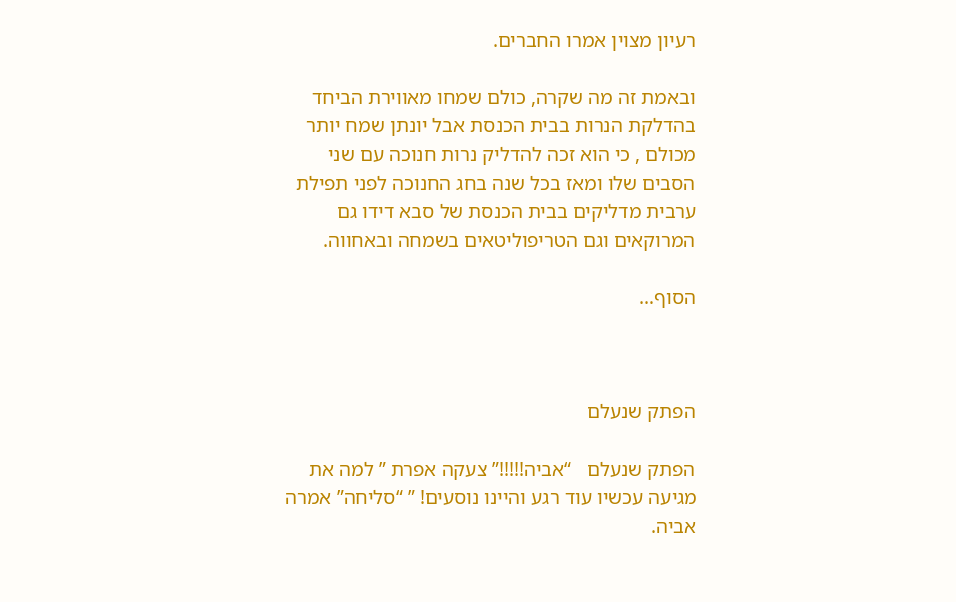רעיון מצוין אמרו החברים.

ובאמת זה מה שקרה, כולם שמחו מאווירת הביחד בהדלקת הנרות בבית הכנסת אבל יונתן שמח יותר מכולם , כי הוא זכה להדליק נרות חנוכה עם שני הסבים שלו ומאז בכל שנה בחג החנוכה לפני תפילת ערבית מדליקים בבית הכנסת של סבא דידו גם המרוקאים וגם הטריפוליטאים בשמחה ובאחווה.

הסוף…



הפתק שנעלם

הפתק שנעלם   “אביה!!!!!” צעקה אפרת ” למה את מגיעה עכשיו עוד רגע והיינו נוסעים! ” “סליחה” אמרה אביה.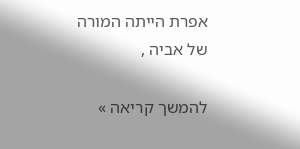אפרת הייתה המורה של אביה ,

להמשך קריאה »